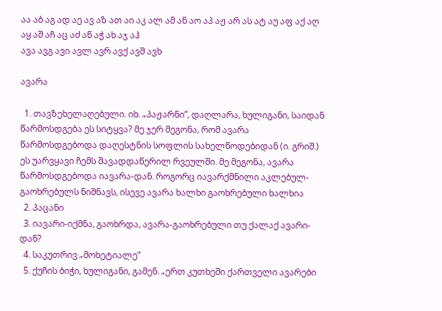აა აბ აგ ად აე ავ აზ ათ აი აკ ალ ამ ან აო აპ აჟ არ ას ატ აუ აფ აქ აღ აყ აშ აჩ აც აძ აწ აჭ ახ აჯ აჰ
ავა ავგ ავი ავლ ავრ ავქ ავშ ავხ

ავარა

  1. თავზეხელაღებული. იხ. „პაჟარნი“, დაღლარა, ხულიგანი, საიდან წარმოსდგება ეს სიტყვა? მე ჯერ მეგონა, რომ ავარა წარმოსდგებოდა დაღესტნის სოფლის სახელწოდებიდან (ი. გრიშ.) ეს უარვყავი ჩემს შავადდაწერილ რვეულში. მე მეგონა, ავარა წარმოსდგებოდა იავარა-დან. როგორც იავარქმნილი აკლებულ-გაოხრებულს ნიშნავს, ისევე ავარა ხალხი გაოხრებული ხალხია
  2. პაცანი
  3. იავარი-იქმნა, გაოხრდა, ავარა-გაოხრებული თუ ქალაქ ავარი-დან?
  4. საკუთრივ „მოხეტიალე“
  5. ქუჩის ბიჭი, ხულიგანი, გამენ. „ერთ კუთხეში ქართველი ავარები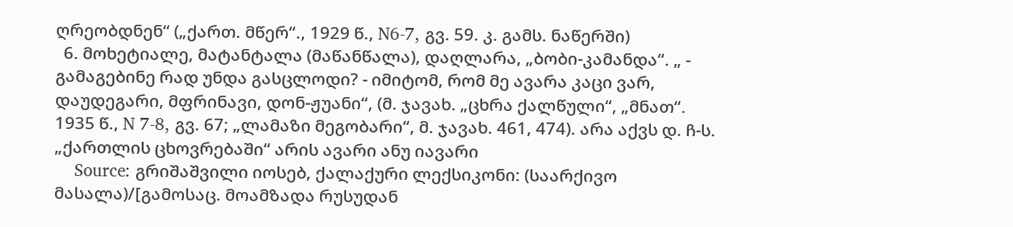ღრეობდნენ“ („ქართ. მწერ“., 1929 წ., N6-7, გვ. 59. კ. გამს. ნაწერში)
  6. მოხეტიალე, მატანტალა (მაწანწალა), დაღლარა, „ბობი-კამანდა“. „ - გამაგებინე რად უნდა გასცლოდი? - იმიტომ, რომ მე ავარა კაცი ვარ, დაუდეგარი, მფრინავი, დონ-ჟუანი“, (მ. ჯავახ. „ცხრა ქალწული“, „მნათ“. 1935 წ., N 7-8, გვ. 67; „ლამაზი მეგობარი“, მ. ჯავახ. 461, 474). არა აქვს დ. ჩ-ს. „ქართლის ცხოვრებაში“ არის ავარი ანუ იავარი
    Source: გრიშაშვილი იოსებ, ქალაქური ლექსიკონი: (საარქივო მასალა)/[გამოსაც. მოამზადა რუსუდან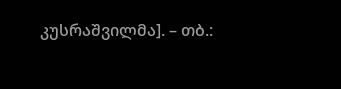კუსრაშვილმა]. – თბ.: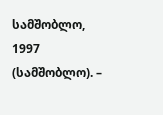სამშობლო, 1997 (სამშობლო). –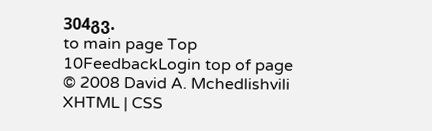304გვ.
to main page Top 10FeedbackLogin top of page
© 2008 David A. Mchedlishvili XHTML | CSS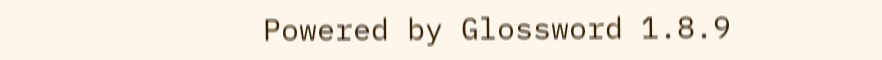Powered by Glossword 1.8.9